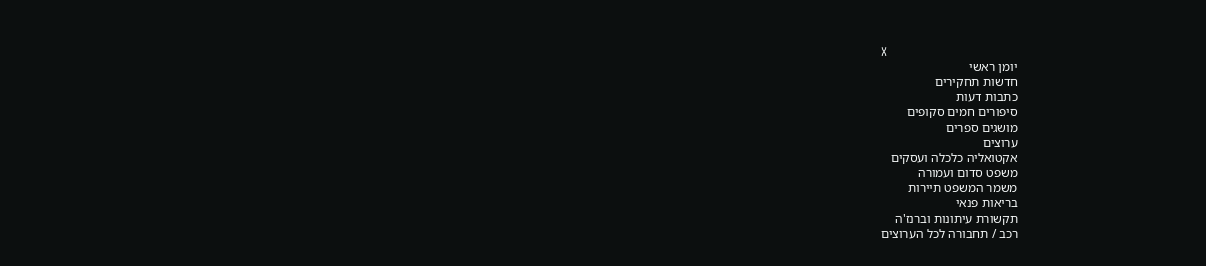X
יומן ראשי
חדשות תחקירים
כתבות דעות
סיפורים חמים סקופים
מושגים ספרים
ערוצים
אקטואליה כלכלה ועסקים
משפט סדום ועמורה
משמר המשפט תיירות
בריאות פנאי
תקשורת עיתונות וברנז'ה
רכב / תחבורה לכל הערוצים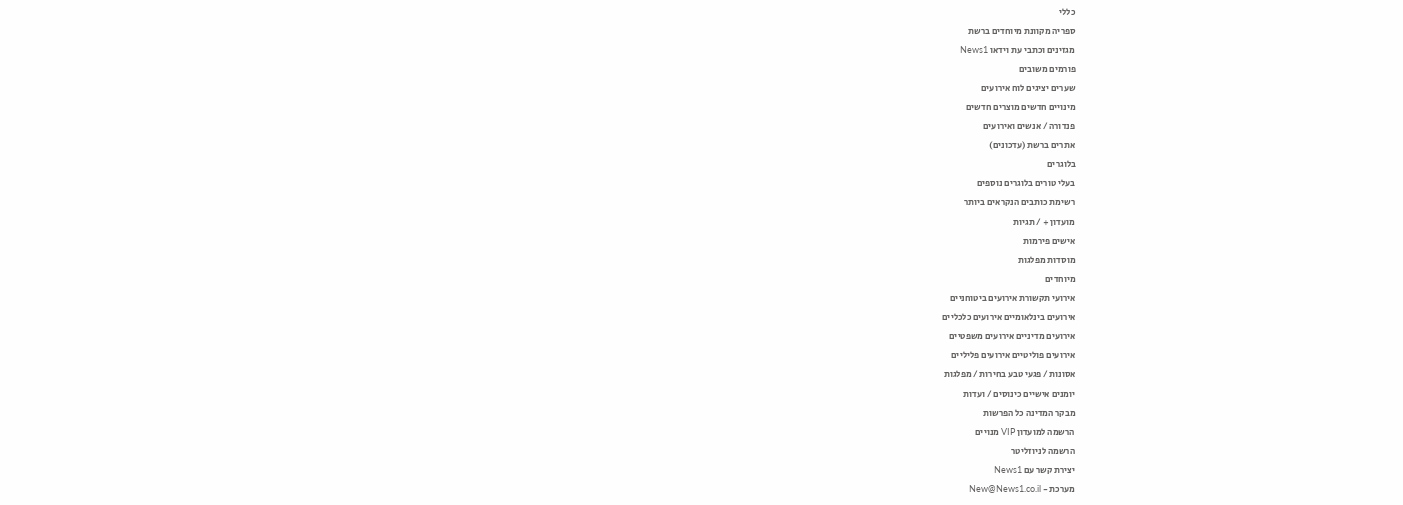כללי
ספריה מקוונת מיוחדים ברשת
מגזינים וכתבי עת וידאו News1
פורמים משובים
שערים יציגים לוח אירועים
מינויים חדשים מוצרים חדשים
פנדורה / אנשים ואירועים
אתרים ברשת (עדכונים)
בלוגרים
בעלי טורים בלוגרים נוספים
רשימת כותבים הנקראים ביותר
מועדון + / תגיות
אישים פירמות
מוסדות מפלגות
מיוחדים
אירועי תקשורת אירועים ביטוחניים
אירועים בינלאומיים אירועים כלכליים
אירועים מדיניים אירועים משפטיים
אירועים פוליטיים אירועים פליליים
אסונות / פגעי טבע בחירות / מפלגות
יומנים אישיים כינוסים / ועדות
מבקר המדינה כל הפרשות
הרשמה למועדון VIP מנויים
הרשמה לניוזליטר
יצירת קשר עם News1
מערכת - New@News1.co.il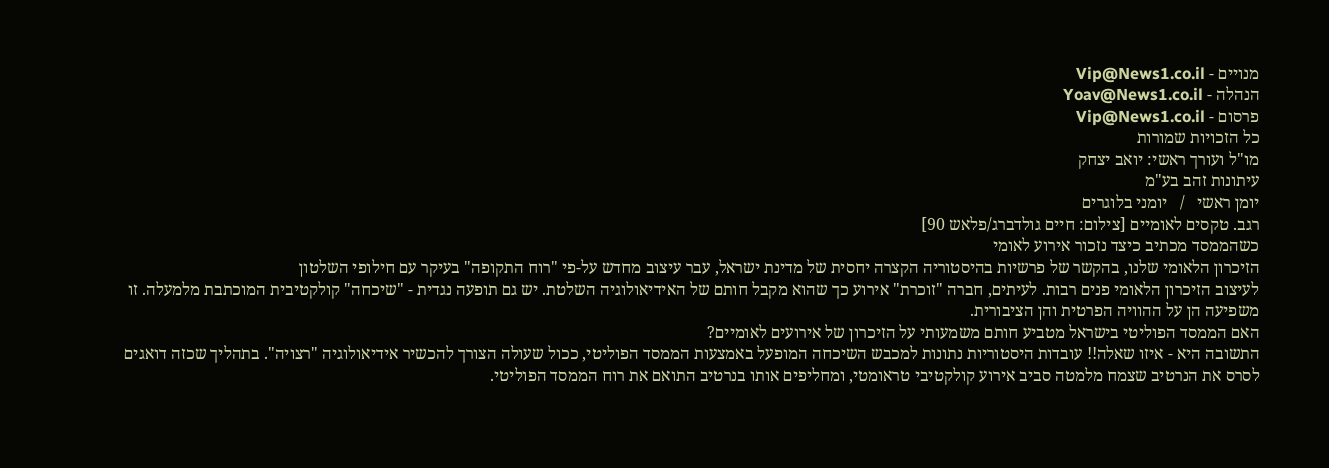מנויים - Vip@News1.co.il
הנהלה - Yoav@News1.co.il
פרסום - Vip@News1.co.il
כל הזכויות שמורות
מו"ל ועורך ראשי: יואב יצחק
עיתונות זהב בע"מ
יומן ראשי   /   יומני בלוגרים
רגב. טקסים לאומיים [צילום: חיים גולדברג/פלאש 90]
כשהממסד מכתיב כיצד נזכור אירוע לאומי
הזיכרון הלאומי שלנו, בהקשר של פרשיות בהיסטוריה הקצרה יחסית של מדינת ישראל, עבר עיצוב מחדש על-פי "רוח התקופה" בעיקר עם חילופי השלטון
לעיצוב הזיכרון הלאומי פנים רבות. לעיתים, חברה "זוכרת" אירוע כך שהוא מקבל חותם של האידיאולוגיה השלטת. יש גם תופעה נגדית - "שיכחה" קולקטיבית המוכתבת מלמעלה. זו משפיעה הן על ההוויה הפרטית והן הציבורית.
האם הממסד הפוליטי בישראל מטביע חותם משמעותי על הזיכרון של אירועים לאומיים?
התשובה היא - איזו שאלה!! עובדות היסטוריות נתונות למכבש השיכחה המופעל באמצעות הממסד הפוליטי, ככול שעולה הצורך להכשיר אידיאולוגיה "רצויה". בתהליך שכזה דואגים לסרס את הנרטיב שצמח מלמטה סביב אירוע קולקטיבי טראומטי, ומחליפים אותו בנרטיב התואם את רוח הממסד הפוליטי.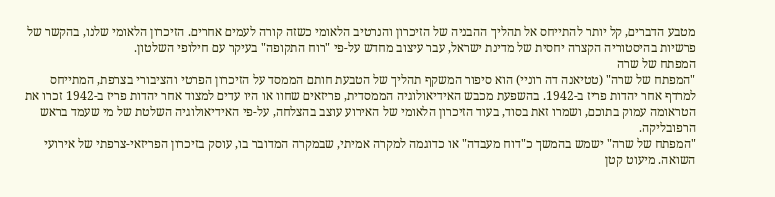מטבע הדברים, קל יותר להתייחס אל תהליך ההבניה של הזיכרון והנרטיב הלאומי כשזה קורה לעמים אחרים. הזיכרון הלאומי שלנו, בהקשר של פרשיות בהיסטוריה הקצרה יחסית של מדינת ישראל, עבר עיצוב מחדש על-פי "רוח התקופה" בעיקר עם חילופי השלטון.
המפתח של שרה
"המפתח של שרה" (טטיאנה דה רוניי) הוא סיפור המשקף תהליך של הטבעת חותם הממסד על הזיכרון הפרטי והציבורי בצרפת, המתייחס למרדף אחר יהדות פריז ב-1942. בהשפעת מכבש האידיאולוגיה הממסדית, פריזאים שחוו או היו עדים למצוד אחר יהדות פריז ב-1942 זכרו את הטראומה עמוק בתוכם, ושמרו זאת בסוד, בעוד הזיכרון הלאומי של האירוע עוצב בהצלחה, על-פי האידיאולוגיה השלטת של מי שעמד בראש הרפובליקה.
"המפתח של שרה" ישמש בהמשך כ"דוח מעבדה" או כדוגמה למקרה אמיתי, שבמקרה המדובר בו, עוסק בזיכרון הפריזאי-צרפתי של אירועי השואה. מיעוט קטן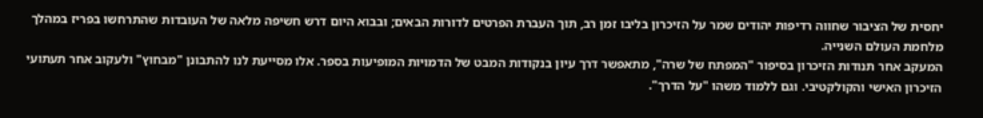יחסית של הציבור שחווה רדיפות יהודים שמר על הזיכרון בליבו זמן רב, תוך העברת הפרטים לדורות הבאים; ובבוא היום דרש חשיפה מלאה של העובדות שהתרחשו בפריז במהלך מלחמת העולם השנייה.
המעקב אחר תנודות הזיכרון בסיפור "המפתח של שרה", מתאפשר דרך עיון בנקודות המבט של הדמויות המופיעות בספר. אלו מסייעת לנו להתבונן "מבחוץ" ולעקוב אחר תעתועי הזיכרון האישי והקולקטיבי. וגם ללמוד משהו "על הדרך".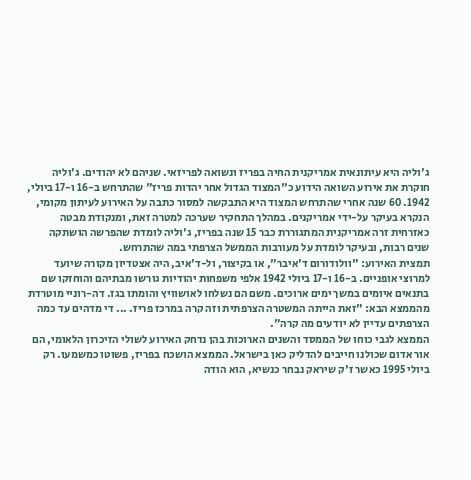ג'וליה היא עיתונאית אמריקנית החיה בפריז ונשואה לפריזאי. שניהם לא יהודים. ג'וליה חוקרת את אירוע השואה הידוע כ"המצוד הגדול אחר יהדות פריז" שהתרחש ב-16 ו-17 ביולי, 1942. 60 שנה אחרי שהתרחש המצוד היא התבקשה למסור כתבה על האירוע לעיתון מקומי, הנקרא בעיקר על-ידי אמריקנים. במהלך התחקיר שערכה למטרה זאת, ומנקודת מבטה כאזרחית זרה אמריקנית המתגוררת כבר 15 שנה בפריז, ג'וליה לומדת שהפרשה הושתקה שנים רבות, ובעיקר לומדת על מעורבות הממשל הצרפתי במה שהתרחש.
תמצית האירוע: "וולודורום ד'איבר", או בקיצור, ול-ד'איב, היה אצטדיון מקורה שיועד למרוצי אופניים. ב-16 ו-17 ביולי 1942 אלפי משפחות יהודיות גורשו מבתיהם והוחזקו שם בתנאים איומים במשך ימים ארוכים. משם הם נשלחו לאושוויץ והומתו בגז. דה-רוניי מוטרדת מהממצא הבא: "זאת הייתה המשטרה הצרפתית וזה קרה במרכז פריז. ... די מדהים עד כמה הצרפתים עדיין לא יודעים מה קרה".
הממצא לגבי כוחו של הממסד והשנים הארוכות בהן נדחק האירוע לשולי הזיכרון הלאומי, הם אור אדום שכולנו חייבים להדליק כאן בישראל. הממצא הושכח בפריז, פשוטו כמשמעו. רק ביולי 1995 כאשר ז'ק שיראק נבחר כנשיא, הוא הודה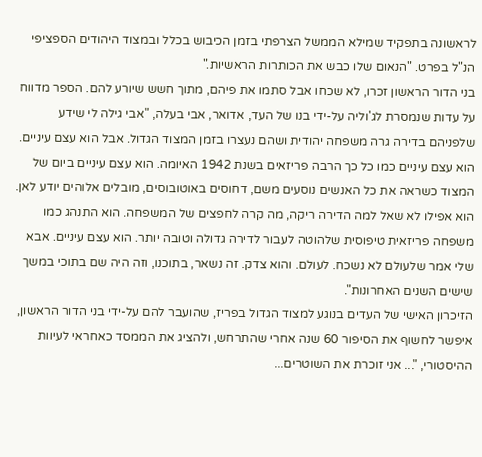לראשונה בתפקיד שמילא הממשל הצרפתי בזמן הכיבוש בכלל ובמצוד היהודים הספציפי הנ"ל בפרט. "הנאום שלו כבש את הכותרות הראשיות."
בני הדור הראשון זכרו, לא שכחו אבל סתמו את פיהם, מתוך חשש שיורע להם. הספר מדווח על עדות שנמסרת לג'וליה על-ידי בנו של העד, אדואר, אבי בעלה, "אבי גילה לי שידע שלפניהם בדירה גרה משפחה יהודית ושהם נעצרו בזמן המצוד הגדול. אבל הוא עצם עיניים. הוא עצם עיניים כמו כל כך הרבה פריזאים בשנת 1942 האיומה. הוא עצם עיניים ביום של המצוד כשראה את כל האנשים נוסעים משם, דחוסים באוטובוסים, מובלים אלוהים יודע לאן. הוא אפילו לא שאל למה הדירה ריקה, מה קרה לחפצים של המשפחה. הוא התנהג כמו משפחה פריזאית טיפוסית שלהוטה לעבור לדירה גדולה וטובה יותר. הוא עצם עיניים. אבא שלי אמר שלעולם לא נשכח. לעולם. והוא צדק. זה נשאר, בתוכנו, וזה היה שם בתוכי במשך שישים השנים האחרונות".
הזיכרון האישי של העדים בנוגע למצוד הגדול בפריז, שהועבר להם על-ידי בני הדור הראשון, איפשר לחשוף את הסיפור 60 שנה אחרי שהתרחש, ולהציג את הממסד כאחראי לעיוות ההיסטורי, "... אני זוכרת את השוטרים...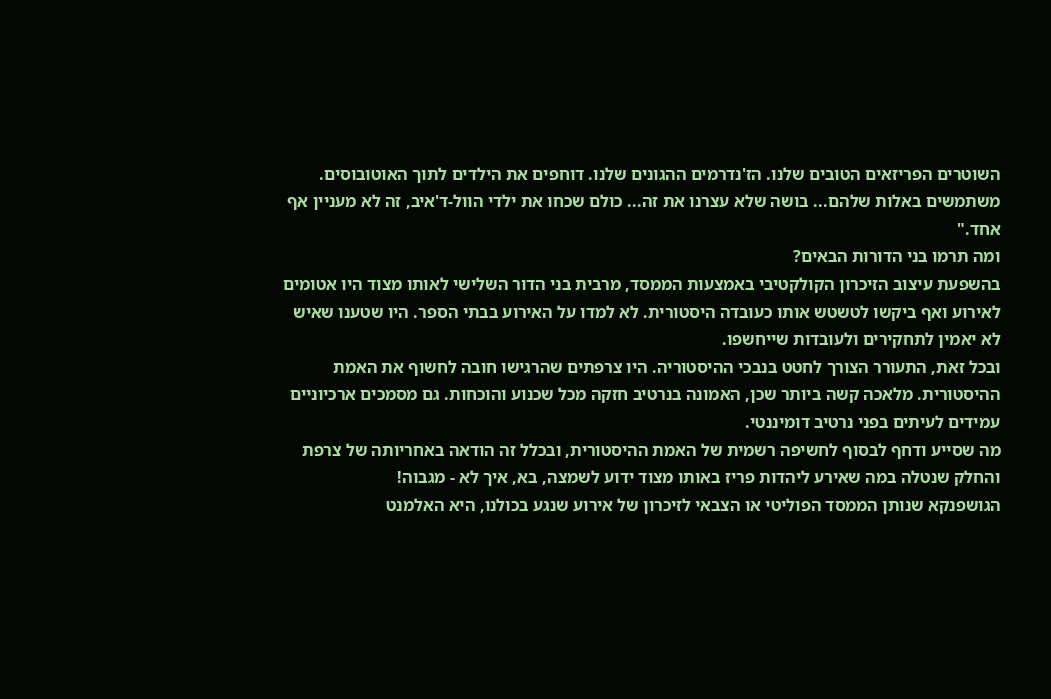השוטרים הפריזאים הטובים שלנו. הז'נדרמים ההגונים שלנו. דוחפים את הילדים לתוך האוטובוסים. משתמשים באלות שלהם... בושה שלא עצרנו את זה... כולם שכחו את ילדי הוול-ד'איב, זה לא מעניין אף אחד."
ומה תרמו בני הדורות הבאים?
בהשפעת עיצוב הזיכרון הקולקטיבי באמצעות הממסד, מרבית בני הדור השלישי לאותו מצוד היו אטומים לאירוע ואף ביקשו לטשטש אותו כעובדה היסטורית. לא למדו על האירוע בבתי הספר. היו שטענו שאיש לא יאמין לתחקירים ולעובדות שייחשפו.
ובכל זאת, התעורר הצורך לחטט בנבכי ההיסטוריה. היו צרפתים שהרגישו חובה לחשוף את האמת ההיסטורית. מלאכה קשה ביותר שכן, האמונה בנרטיב חזקה מכל שכנוע והוכחות. גם מסמכים ארכיוניים עמידים לעיתים בפני נרטיב דומיננטי.
מה שסייע ודחף לבסוף לחשיפה רשמית של האמת ההיסטורית, ובכלל זה הודאה באחריותה של צרפת והחלק שנטלה במה שאירע ליהדות פריז באותו מצוד ידוע לשמצה, בא, איך לא - מגבוה!
הגושפנקא שנותן הממסד הפוליטי או הצבאי לזיכרון של אירוע שנגע בכולנו, היא האלמנט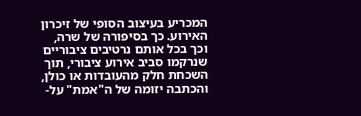המכריע בעיצוב הסופי של זיכרון האירוע. כך בסיפורה של שרה, וכך בכל אותם נרטיבים ציבוריים שנרקמו סביב אירוע ציבורי, תוך השכחת חלק מהעובדות או כולן, והכתבה יזומה של ה"אמת" על-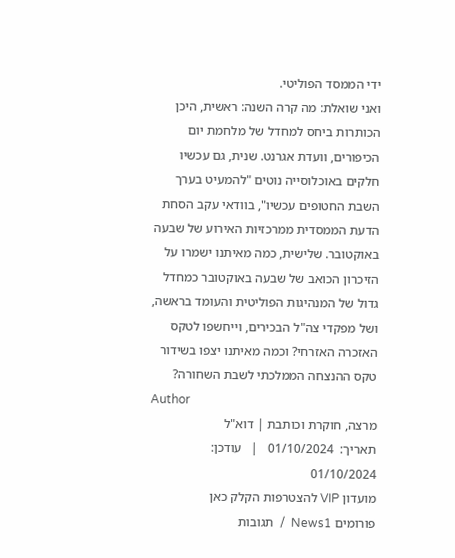ידי הממסד הפוליטי.
ואני שואלת: מה קרה השנה: ראשית, היכן הכותרות ביחס למחדל של מלחמת יום הכיפורים, וועדת אגרנט. שנית, גם עכשיו חלקים באוכלוסייה נוטים "להמעיט בערך השבת החטופים עכשיו", בוודאי עקב הסחת הדעת הממסדית ממרכזיות האירוע של שבעה באוקטובר. שלישית, כמה מאיתנו ישמרו על הזיכרון הכואב של שבעה באוקטובר כמחדל גדול של המנהיגות הפוליטית והעומד בראשה, ושל מפקדי צה"ל הבכירים, וייחשפו לטקס האזכרה האזרחי? וכמה מאיתנו יצפו בשידור טקס ההנצחה הממלכתי לשבת השחורה?
Author
מרצה, חוקרת וכותבת | דוא"ל
תאריך:  01/10/2024   |   עודכן:  01/10/2024
מועדון VIP להצטרפות הקלק כאן
פורומים News1  /  תגובות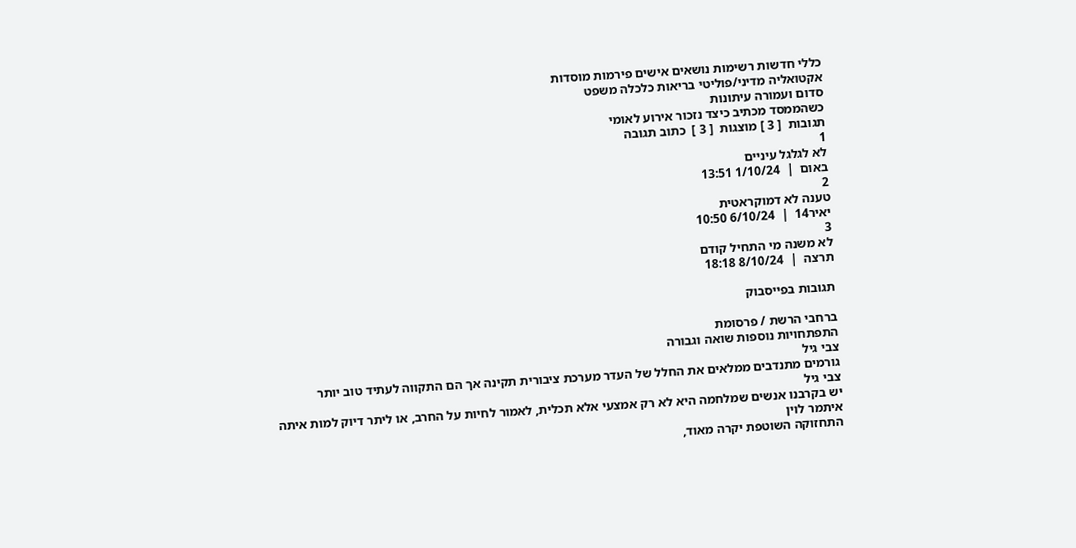כללי חדשות רשימות נושאים אישים פירמות מוסדות
אקטואליה מדיני/פוליטי בריאות כלכלה משפט
סדום ועמורה עיתונות
כשהממסד מכתיב כיצד נזכור אירוע לאומי
תגובות  [ 3 ] מוצגות  [ 3 ]  כתוב תגובה
1
לא לגלגל עיניים
באום  |  1/10/24 13:51
2
טענה לא דמוקראטית
יאיר14  |  6/10/24 10:50
3
לא משנה מי התחיל קודם
תרצה  |  8/10/24 18:18

תגובות בפייסבוק

ברחבי הרשת / פרסומת
התפתחויות נוספות שואה וגבורה
צבי גיל
גורמים מתנדבים ממלאים את החלל של העדר מערכת ציבורית תקינה אך הם התקווה לעתיד טוב יותר
צבי גיל
יש בקרבנו אנשים שמלחמה היא לא רק אמצעי אלא תכלית, לאמור לחיות על החרב, או ליתר דיוק למות איתה
איתמר לוין
התחזוקה השוטפת יקרה מאוד,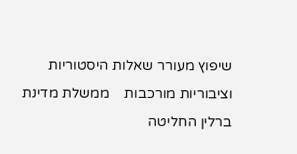שיפוץ מעורר שאלות היסטוריות וציבוריות מורכבות    ממשלת מדינת ברלין החליטה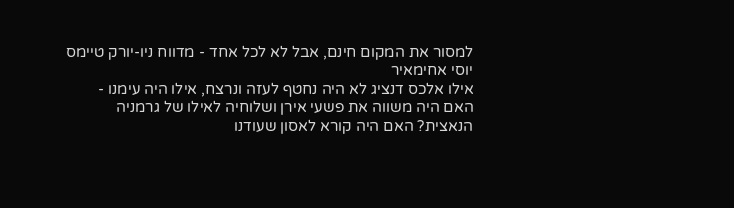למסור את המקום חינם, אבל לא לכל אחד - מדווח ניו-יורק טיימס
יוסי אחימאיר
אילו אלכס דנציג לא היה נחטף לעזה ונרצח, אילו היה עימנו - האם היה משווה את פשעי אירן ושלוחיה לאילו של גרמניה הנאצית? האם היה קורא לאסון שעודנו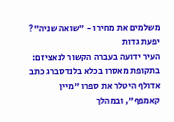משלמים את מחירו - "שואה שניה"?
יפעת גדות
העיר ידועה בעברה הקשור לנאציזם: בתקופת מאסרו בכלא בלנדסברג כתב אדולף היטלר את ספרו "מיין קאמפף", ובמהלך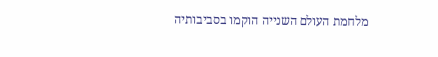מלחמת העולם השנייה הוקמו בסביבותיה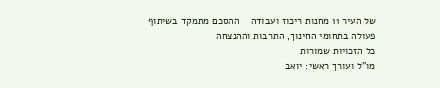של העיר 11 מחנות ריכוז ועבודה    ההסכם מתמקד בשיתוף פעולה בתחומי החינוך, התרבות וההנצחה
כל הזכויות שמורות
מו"ל ועורך ראשי: יואב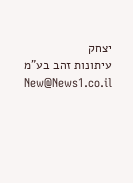יצחק
עיתונות זהב בע"מ New@News1.co.il